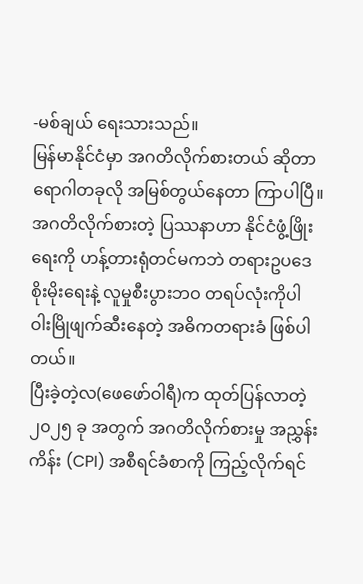-မစ်ချယ် ရေးသားသည်။
မြန်မာနိုင်ငံမှာ အဂတိလိုက်စားတယ် ဆိုတာ ရောဂါတခုလို အမြစ်တွယ်နေတာ ကြာပါပြီ။
အဂတိလိုက်စားတဲ့ ပြဿနာဟာ နိုင်ငံဖွံ့ဖြိုးရေးကို ဟန့်တားရုံတင်မကဘဲ တရားဥပဒေစိုးမိုးရေးနဲ့ လူမှုစီးပွားဘဝ တရပ်လုံးကိုပါ ဝါးမြိုဖျက်ဆီးနေတဲ့ အဓိကတရားခံ ဖြစ်ပါတယ်။
ပြီးခဲ့တဲ့လ(ဖေဖော်ဝါရီ)က ထုတ်ပြန်လာတဲ့ ၂၀၂၅ ခု အတွက် အဂတိလိုက်စားမှု အညွှန်းကိန်း (CPI) အစီရင်ခံစာကို ကြည့်လိုက်ရင်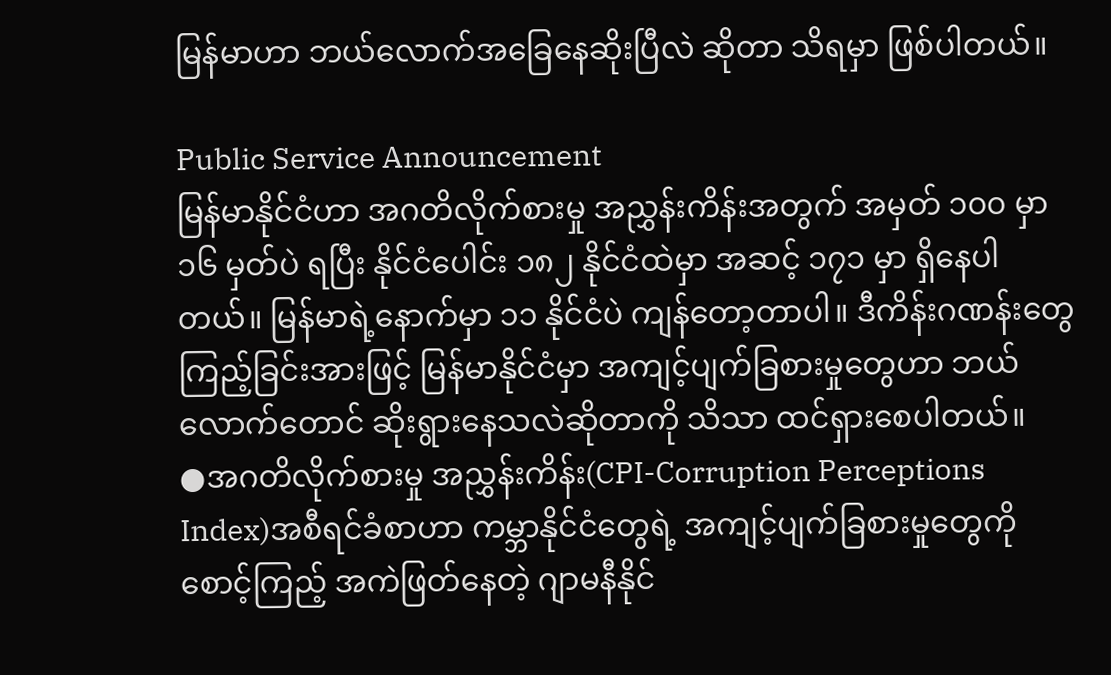မြန်မာဟာ ဘယ်လောက်အခြေနေဆိုးပြီလဲ ဆိုတာ သိရမှာ ဖြစ်ပါတယ်။

Public Service Announcement
မြန်မာနိုင်ငံဟာ အဂတိလိုက်စားမှု အညွှန်းကိန်းအတွက် အမှတ် ၁၀၀ မှာ ၁၆ မှတ်ပဲ ရပြီး နိုင်ငံပေါင်း ၁၈၂ နိုင်ငံထဲမှာ အဆင့် ၁၇၁ မှာ ရှိနေပါတယ်။ မြန်မာရဲ့နောက်မှာ ၁၁ နိုင်ငံပဲ ကျန်တော့တာပါ။ ဒီကိန်းဂဏန်းတွေ ကြည့်ခြင်းအားဖြင့် မြန်မာနိုင်ငံမှာ အကျင့်ပျက်ခြစားမှုတွေဟာ ဘယ်လောက်တောင် ဆိုးရွားနေသလဲဆိုတာကို သိသာ ထင်ရှားစေပါတယ်။
●အဂတိလိုက်စားမှု အညွှန်းကိန်း(CPI-Corruption Perceptions Index)အစီရင်ခံစာဟာ ကမ္ဘာနိုင်ငံတွေရဲ့ အကျင့်ပျက်ခြစားမှုတွေကို စောင့်ကြည့် အကဲဖြတ်နေတဲ့ ဂျာမနီနိုင်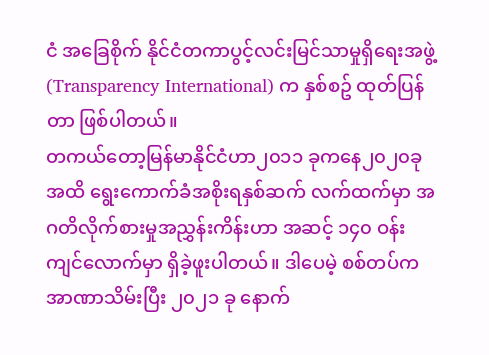ငံ အခြေစိုက် နိုင်ငံတကာပွင့်လင်းမြင်သာမှုရှိရေးအဖွဲ့(Transparency International) က နှစ်စဥ် ထုတ်ပြန်တာ ဖြစ်ပါတယ်။
တကယ်တော့မြန်မာနိုင်ငံဟာ၂၀၁၁ ခုကနေ၂၀၂၀ခုအထိ ရွေးကောက်ခံအစိုးရနှစ်ဆက် လက်ထက်မှာ အဂတိလိုက်စားမှုအညွှန်းကိန်းဟာ အဆင့် ၁၄၀ ဝန်းကျင်လောက်မှာ ရှိခဲ့ဖူးပါတယ်။ ဒါပေမဲ့ စစ်တပ်က အာဏာသိမ်းပြီး ၂၀၂၁ ခု နောက်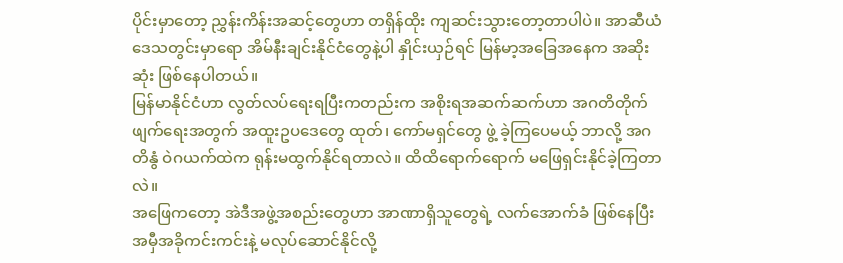ပိုင်းမှာတော့ ညွှန်းကိန်းအဆင့်တွေဟာ တရှိန်ထိုး ကျဆင်းသွားတော့တာပါပဲ။ အာဆီယံဒေသတွင်းမှာရော အိမ်နီးချင်းနိုင်ငံတွေနဲ့ပါ နှိုင်းယှဉ်ရင် မြန်မာ့အခြေအနေက အဆိုးဆုံး ဖြစ်နေပါတယ်။
မြန်မာနိုင်ငံဟာ လွတ်လပ်ရေးရပြီးကတည်းက အစိုးရအဆက်ဆက်ဟာ အဂတိတိုက်ဖျက်ရေးအတွက် အထူးဥပဒေတွေ ထုတ်၊ ကော်မရှင်တွေ ဖွဲ့ ခဲ့ကြပေမယ့် ဘာလို့ အဂတိနွံ ဝဲဂယက်ထဲက ရုန်းမထွက်နိုင်ရတာလဲ။ ထိထိရောက်ရောက် မဖြေရှင်းနိုင်ခဲ့ကြတာလဲ။
အဖြေကတော့ အဲဒီအဖွဲ့အစည်းတွေဟာ အာဏာရှိသူတွေရဲ့ လက်အောက်ခံ ဖြစ်နေပြီး အမှီအခိုကင်းကင်းနဲ့ မလုပ်ဆောင်နိုင်လို့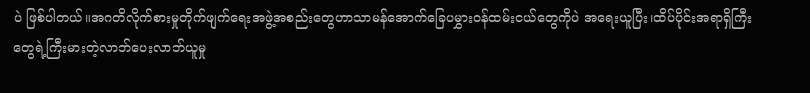ပဲ ဖြစ်ပါတယ်။အဂတိလိုက်စားမှုတိုက်ဖျက်ရေးအဖွဲ့အစည်းတွေဟာသာမန်အောက်ခြေပမွှားဝန်ထမ်းငယ်တွေကိုပဲ အရေးယူပြီး၊ထိပ်ပိုင်းအရာရှိကြီးတွေရဲ့ကြီးမားတဲ့လာဘ်ပေးလာဘ်ယူမှု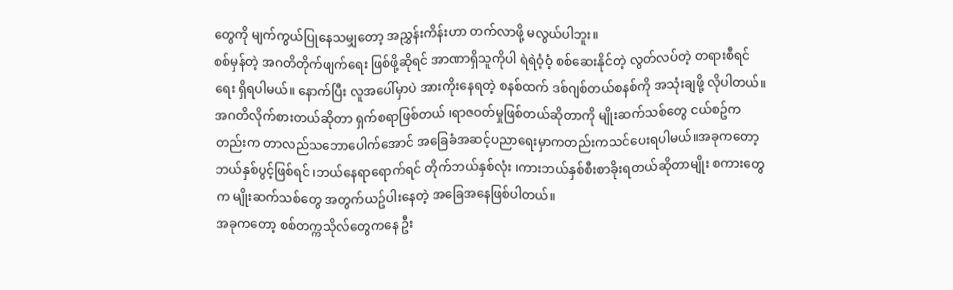တွေကို မျက်ကွယ်ပြုနေသမျှတော့ အညွှန်းကိန်းဟာ တက်လာဖို့ မလွယ်ပါဘူး။
စစ်မှန်တဲ့ အဂတိတိုက်ဖျက်ရေး ဖြစ်ဖို့ဆိုရင် အာဏာရှိသူကိုပါ ရဲရဲဝံ့ဝံ့ စစ်ဆေးနိုင်တဲ့ လွတ်လပ်တဲ့ တရားစီရင်ရေး ရှိရပါမယ်။ နောက်ပြီး လူအပေါ်မှာပဲ အားကိုးနေရတဲ့ စနစ်ထက် ဒစ်ဂျစ်တယ်စနစ်ကို အသုံးချဖို့ လိုပါတယ်။ အဂတိလိုက်စားတယ်ဆိုတာ ရှက်စရာဖြစ်တယ် ၊ရာဇဝတ်မှုဖြစ်တယ်ဆိုတာကို မျိုးဆက်သစ်တွေ ငယ်စဥ်ကတည်းက တာလည်သဘောပေါက်အောင် အခြေခံအဆင့်ပညာရေးမှာကတည်းကသင်ပေးရပါမယ်။အခုကတော့ ဘယ်နှစ်ပွင့်ဖြစ်ရင် ၊ဘယ်နေရာရောက်ရင် တိုက်ဘယ်နှစ်လုံး ၊ကားဘယ်နှစ်စီးစာခိုးရတယ်ဆိုတာမျိုး စကားတွေက မျိုးဆက်သစ်တွေ အတွက်ယဥ်ပါးနေတဲ့ အခြေအနေဖြစ်ပါတယ်။
အခုကတော့ စစ်တက္ကသိုလ်တွေကနေ ဦး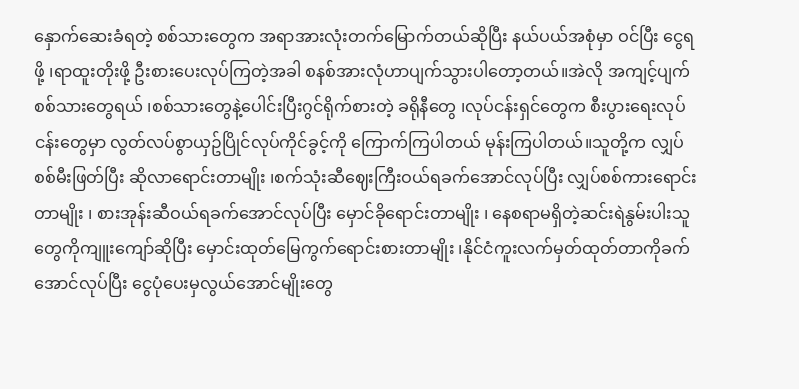နှောက်ဆေးခံရတဲ့ စစ်သားတွေက အရာအားလုံးတက်မြောက်တယ်ဆိုပြီး နယ်ပယ်အစုံမှာ ဝင်ပြီး ငွေရဖို့ ၊ရာထူးတိုးဖို့ ဦးစားပေးလုပ်ကြတဲ့အခါ စနစ်အားလုံဟာပျက်သွားပါတော့တယ်။အဲလို အကျင့်ပျက်စစ်သားတွေရယ် ၊စစ်သားတွေနဲ့ပေါင်းပြီးဂွင်ရိုက်စားတဲ့ ခရိုနီတွေ ၊လုပ်ငန်းရှင်တွေက စီးပွားရေးလုပ်ငန်းတွေမှာ လွတ်လပ်စွာယှဥ်ပြိုင်လုပ်ကိုင်ခွင့်ကို ကြောက်ကြပါတယ် မုန်းကြပါတယ်။သူတို့က လျှပ်စစ်မီးဖြတ်ပြီး ဆိုလာရောင်းတာမျိုး ၊စက်သုံးဆီဈေးကြီးဝယ်ရခက်အောင်လုပ်ပြီး လျှပ်စစ်ကားရောင်းတာမျိုး ၊ စားအုန်းဆီဝယ်ရခက်အောင်လုပ်ပြီး မှောင်ခိုရောင်းတာမျိုး ၊ နေစရာမရှိတဲ့ဆင်းရဲနွမ်းပါးသူတွေကိုကျူးကျော်ဆိုပြီး မှောင်းထုတ်မြေကွက်ရောင်းစားတာမျိုး ၊နိုင်ငံကူးလက်မှတ်ထုတ်တာကိုခက်အောင်လုပ်ပြီး ငွေပုံပေးမှလွယ်အောင်မျိုးတွေ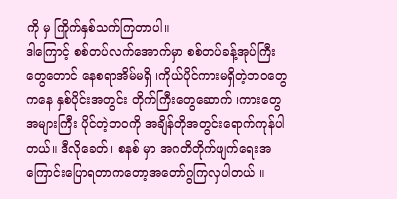ကို မှ ကြိုက်နှစ်သက်ကြတာပါ။
ဒါကြောင့် စစ်တပ်လက်အောက်မှာ စစ်တပ်ခန့်အုပ်ကြီးတွေတောင် နေစရာအိမ်မရှိ ၊ကိုယ်ပိုင်ကားမရှိတဲ့ဘဝတွေကနေ နှစ်ပိုင်းအတွင်း တိုက်ကြီးတွေဆောက် ၊ကားတွေအများကြီး ပိုင်တဲ့ဘဝကို အချိန်တိုအတွင်းရောက်ကုန်ပါတယ်။ ဒီလိုခေတ်၊ စနစ် မှာ အဂတိတိုက်ဖျက်ရေးအကြောင်းပြောရတာကတော့အတော်ဂွကြလှပါတယ် ။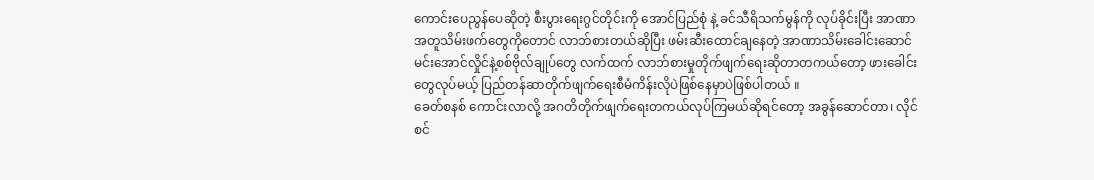ကောင်းပေညွန်ပေဆိုတဲ့ စီးပွားရေးဂွင်တိုင်းကို အောင်ပြည်စုံ နဲ့ ခင်သီရိသက်မွန်ကို လုပ်ခိုင်းပြီး အာဏာအတူသိမ်းဖက်တွေကိုတောင် လာဘ်စားတယ်ဆိုပြီး ဖမ်းဆီးထောင်ချနေတဲ့ အာဏာသိမ်းခေါင်းဆောင် မင်းအောင်လှိုင်နဲ့စစ်ဗိုလ်ချုပ်တွေ လက်ထက် လာဘ်စားမှုတိုက်ဖျက်ရေးဆိုတာတကယ်တော့ ဖားခေါင်းတွေလုပ်မယ့် ပြည်တန်ဆာတိုက်ဖျက်ရေးစီမံကိန်းလိုပဲဖြစ်နေမှာပဲဖြစ်ပါတယ် ။
ခေတ်စနစ် ကောင်းလာလို့ အဂတိတိုက်ဖျက်ရေးတကယ်လုပ်ကြမယ်ဆိုရင်တော့ အခွန်ဆောင်တာ၊ လိုင်စင်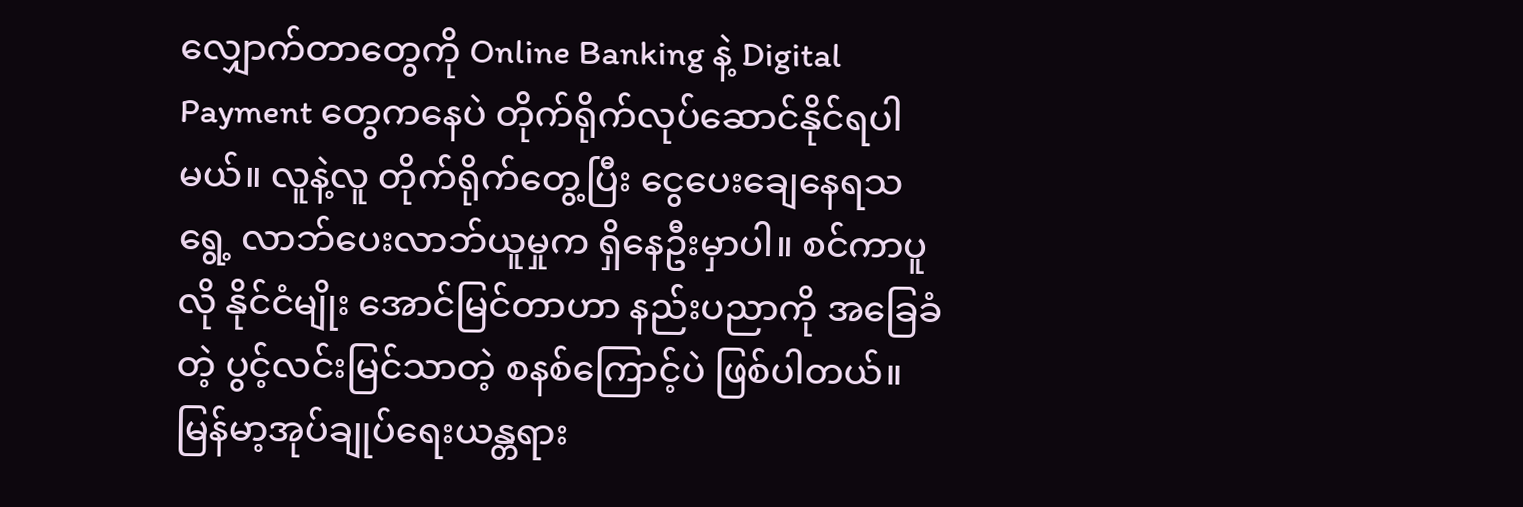လျှောက်တာတွေကို Online Banking နဲ့ Digital Payment တွေကနေပဲ တိုက်ရိုက်လုပ်ဆောင်နိုင်ရပါမယ်။ လူနဲ့လူ တိုက်ရိုက်တွေ့ပြီး ငွေပေးချေနေရသရွေ့ လာဘ်ပေးလာဘ်ယူမှုက ရှိနေဦးမှာပါ။ စင်ကာပူလို နိုင်ငံမျိုး အောင်မြင်တာဟာ နည်းပညာကို အခြေခံတဲ့ ပွင့်လင်းမြင်သာတဲ့ စနစ်ကြောင့်ပဲ ဖြစ်ပါတယ်။
မြန်မာ့အုပ်ချုပ်ရေးယန္တရား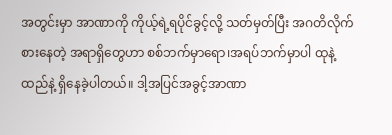အတွင်းမှာ အာဏာကို ကိုယ့်ရဲ့ရပိုင်ခွင့်လို့ သတ်မှတ်ပြီး အဂတိလိုက်စားနေတဲ့ အရာရှိတွေဟာ စစ်ဘက်မှာရော၊အရပ်ဘက်မှာပါ ထုနဲ့ထည်နဲ့ ရှိနေခဲ့ပါတယ်။ ဒါ့အပြင်အခွင့်အာဏာ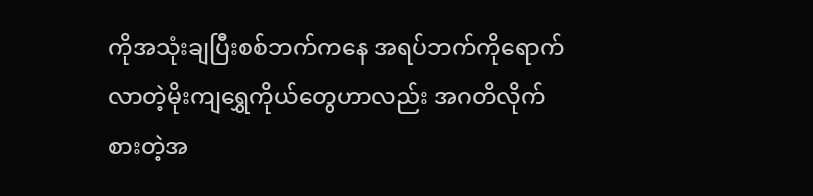ကိုအသုံးချပြီးစစ်ဘက်ကနေ အရပ်ဘက်ကိုရောက်လာတဲ့မိုးကျရွှေကိုယ်တွေဟာလည်း အဂတိလိုက်စားတဲ့အ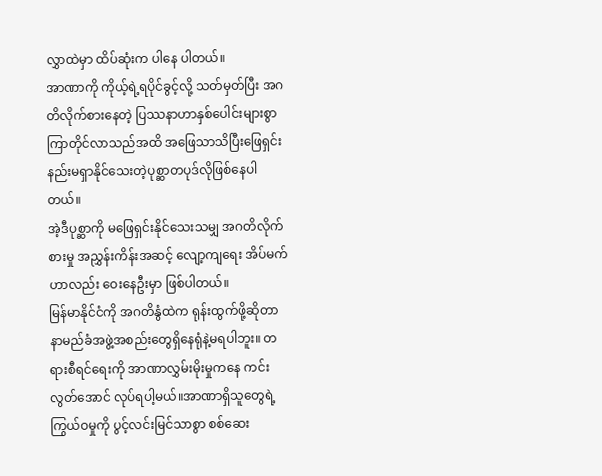လွှာထဲမှာ ထိပ်ဆုံးက ပါနေ ပါတယ်။
အာဏာကို ကိုယ့်ရဲ့ရပိုင်ခွင့်လို့ သတ်မှတ်ပြီး အဂတိလိုက်စားနေတဲ့ ပြဿနာဟာနှစ်ပေါင်းများစွာ ကြာတိုင်လာသည်အထိ အဖြေသာသိပြီးဖြေရှင်းနည်းမရှာနိုင်သေးတဲ့ပုစ္ဆာတပုဒ်လိုဖြစ်နေပါတယ်။
အဲ့ဒီပုစ္ဆာကို မဖြေရှင်းနိုင်သေးသမျှ အဂတိလိုက်စားမှု အညွှန်းကိန်းအဆင့် လျော့ကျရေး အိပ်မက်ဟာလည်း ဝေးနေဦးမှာ ဖြစ်ပါတယ်။
မြန်မာနိုင်ငံကို အဂတိနွံထဲက ရုန်းထွက်ဖို့ဆိုတာ နာမည်ခံအဖွဲ့အစည်းတွေရှိနေရုံနဲ့မရပါဘူး။ တရားစီရင်ရေးကို အာဏာလွှမ်းမိုးမှုကနေ ကင်းလွတ်အောင် လုပ်ရပါ့မယ်။အာဏာရှိသူတွေရဲ့ ကြွယ်ဝမှုကို ပွင့်လင်းမြင်သာစွာ စစ်ဆေး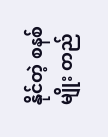နိုင်တဲ့ စနစ်မျိုး တည်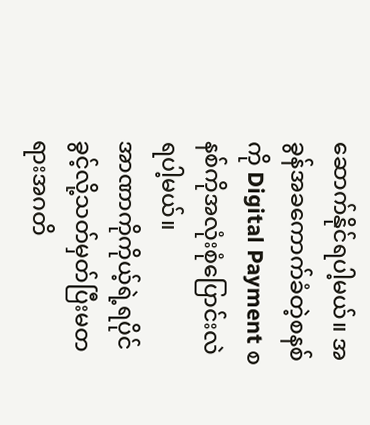ဆောက်နိုင်ရပါ့မယ်။ အခွန်အခကောက်ခံတဲ့စနစ်ကို Digital Payment စနစ်ကိုအလုံးစုံပြောင်းလဲရပါ့မယ်။
အာဏာကိုကိုယ့်ရဲ့ရပိုင်ခွင့်လို့သတ်မှတ်ပြီးမတရားအဂတိ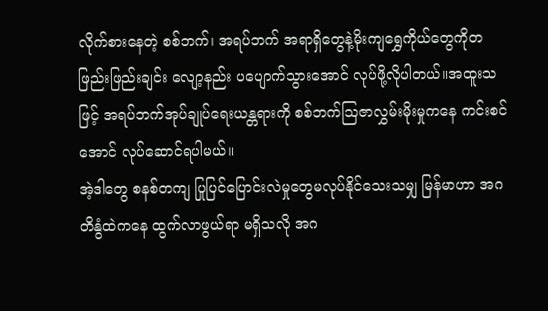လိုက်စားနေတဲ့ စစ်ဘက်၊ အရပ်ဘက် အရာရှိတွေနဲ့မိုးကျရွှေကိုယ်တွေကိုတဖြည်းဖြည်းချင်း လျော့နည်း ပပျောက်သွားအောင် လုပ်ဖို့လိုပါတယ်။အထူးသဖြင့် အရပ်ဘက်အုပ်ချုပ်ရေးယန္တရားကို စစ်ဘက်ဩဇာလွှမ်းမိုးမှုကနေ ကင်းစင်အောင် လုပ်ဆောင်ရပါမယ်။
အဲ့ဒါတွေ စနစ်တကျ ပြုပြင်ပြောင်းလဲမှုတွေမလုပ်နိုင်သေးသမျှ မြန်မာဟာ အဂတိနွံထဲကနေ ထွက်လာဖွယ်ရာ မရှိသလို အဂ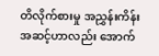တိလိုက်စားမှု အညွှန်းကိန်း အဆင့်ဟာလည်း အောက်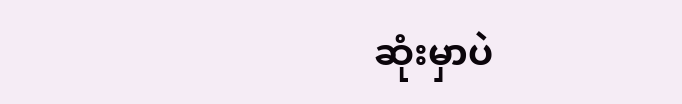ဆုံးမှာပဲ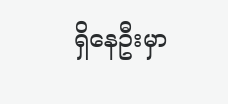ရှိနေဦးမှာ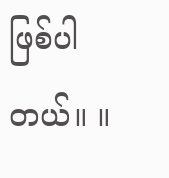ဖြစ်ပါတယ်။ ။